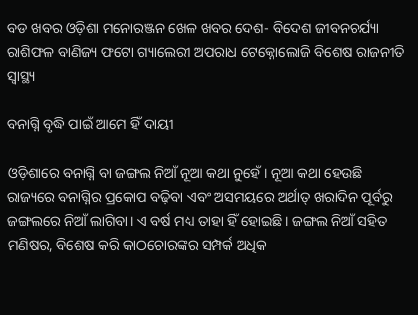ବଡ ଖବର ଓଡ଼ିଶା ମନୋରଞ୍ଜନ ଖେଳ ଖବର ଦେଶ- ବିଦେଶ ଜୀବନଚର୍ଯ୍ୟା ରାଶିଫଳ ବାଣିଜ୍ୟ ଫଟୋ ଗ୍ୟାଲେରୀ ଅପରାଧ ଟେକ୍ନୋଲୋଜି ବିଶେଷ ରାଜନୀତି ସ୍ଵାସ୍ଥ୍ୟ

ବନାଗ୍ନି ବୃଦ୍ଧି ପାଇଁ ଆମେ ହିଁ ଦାୟୀ

ଓଡ଼ିଶାରେ ବନାଗ୍ନି ବା ଜଙ୍ଗଲ ନିଆଁ ନୂଆ କଥା ନୁହେଁ। ନୂଆ କଥା ହେଉଛି ରାଜ୍ୟରେ ବନାଗ୍ନିର ପ୍ରକୋପ ବଢ଼ିବା ଏବଂ ଅସମୟରେ ଅର୍ଥାତ୍‌‌ ଖରାଦିନ ପୂର୍ବରୁ ଜଙ୍ଗଲରେ ନିଆଁ ଲାଗିବା। ଏ ବର୍ଷ ମଧ୍ୟ ତାହା ହିଁ ହୋଇଛି। ଜଙ୍ଗଲ ନିଆଁ ସହିତ ମଣିଷର, ବିଶେଷ କରି କାଠଚୋରଙ୍କର ସମ୍ପର୍କ ଅଧିକ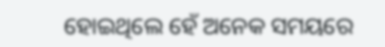ହୋଇଥିଲେ ହେଁ ଅନେକ ସମୟରେ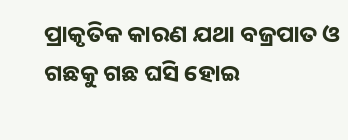ପ୍ରାକୃତିକ କାରଣ ଯଥା ବଜ୍ରପାତ ଓ ଗଛକୁ ଗଛ ଘସି ହୋଇ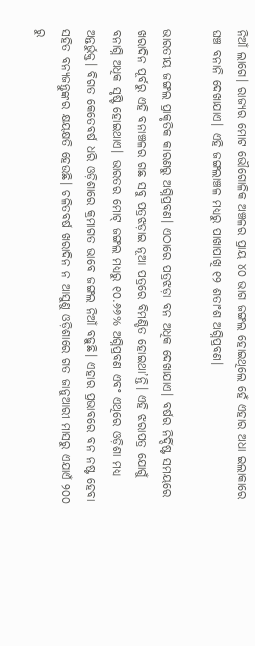ନିଆଁ ଲାଗେ। ରାଜ୍ୟର ମୋଟ ଭୌଗୋଳିକ ଅଞ୍ଚଳର ପ୍ରାୟ ୪୦ ଭାଗ ଜଙ୍ଗଲ ହୋଇଥିଲେ ହେଁ ଏହାର ଅଧା ଇଲାକାରେ ଘଞ୍ଚ ବନାନି ଦେଖାଯାଏ। ଏହି ଜଙ୍ଗଲାଞ୍ଚଳ ମଧ୍ୟରୁ ପାଖାପାଖି ୧୨ ଶତାଂଶ ଅଗ୍ନିପ୍ରବଣ।

ଭାରତୀୟ ଜଙ୍ଗଲ ପ୍ରାକୃତିକ କାରଣରୁ ଅଗ୍ନିପ୍ରବଣ। ଏଠାରେ ପତ୍ରଝଡ଼ା ବନ ଅଧିକ ଦେଖାଯାଏ। ବର୍ଷର ନିର୍ଦ୍ଦିଷ୍ଟ ସମୟରେ ଖରାଦିନ ପୂର୍ବରୁ ଏହି ବନାଞ୍ଚଳର ଗଛ ସବୁ ପତ୍ରଝଡ଼ାଇ ନୂଆ ପତ୍ରରେ ବିମଣ୍ଡିତ ହୋଇଥା’ନ୍ତି। ଏହି ଝରାପତ୍ର ଯୋଗୁଁ ବନାଗ୍ନି ଅଧିକ ସୃଷ୍ଟି ହୋଇଥାଏ। ଭାରତର ମୋଟ୍‌‌ ଜଙ୍ଗଲ ମଧ୍ୟରୁ ୧୦.୬୬% ଅଗ୍ନିପ୍ରବଣ ଏବଂ ଏଥିରେ ଓଡ଼ିଶା ମଧ୍ୟ ଅନ୍ତର୍ଭୁକ୍ତ। ବିଗତ କେତେବର୍ଷ ଧରି ଓଡ଼ିଶାରେ କ୍ରମାଗତ ଭାବେ ଜଙ୍ଗଲ ନିଆଁ ବଢ଼ୁଛି। ଏହାର ପ୍ରଭାବରେ ବନ ନଷ୍ଟ ହେବା ସହିତ ବନ୍ୟଜନ୍ତୁଙ୍କର କ୍ଷୟକ୍ଷତି ହେଉଛି। ଚଳିତବର୍ଷ ଖରାଦିନ ନ ଆସୁଣୁ ଓଡ଼ିଶାରେ ଗତ ଜାନୁଆରୀ ମାସରୁ ଏଯାଏଁ ୨୦୦ ରୁ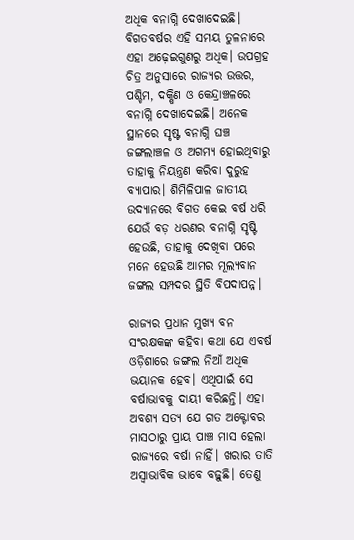ଅଧିକ ବନାଗ୍ନି ଦେଖାଦେଇଛି। ବିଗତବର୍ଷର ଏହି ସମୟ ତୁଳନାରେ ଏହା ଅଢ଼େଇଗୁଣରୁ ଅଧିକ। ଉପଗ୍ରହ ଚିତ୍ର ଅନୁସାରେ ରାଜ୍ୟର ଉତ୍ତର, ପଶ୍ଚିମ, ଦକ୍ଷିଣ ଓ କେନ୍ଦ୍ରାଞ୍ଚଳରେ ବନାଗ୍ନି ଦେଖାଦେଇଛି। ଅନେକ ସ୍ଥାନରେ ସୃଷ୍ଟ ବନାଗ୍ନି ଘଞ୍ଚ ଜଙ୍ଗଲାଞ୍ଚଳ ଓ ଅଗମ୍ୟ ହୋଇଥିବାରୁ ତାହାକୁ ନିୟନ୍ତ୍ରଣ କରିବା ଦୁରୁହ ବ୍ୟାପାର। ଶିମିଳିପାଳ ଜାତୀୟ ଉଦ୍ୟାନରେ ବିଗତ କେଇ ବର୍ଷ ଧରି ଯେଉଁ ବଡ଼ ଧରଣର ବନାଗ୍ନି ସୃଷ୍ଟି ହେଉଛି, ତାହାକୁ ଦେଖିବା ପରେ ମନେ ହେଉଛି ଆମର ମୂଲ୍ୟବାନ ଜଙ୍ଗଲ ସମ୍ପଦର ସ୍ଥିତି ବିପଦାପନ୍ନ।

ରାଜ୍ୟର ପ୍ରଧାନ ମୁଖ୍ୟ ବନ ସଂରକ୍ଷକଙ୍କ କହିବା କଥା ଯେ ଏବର୍ଷ ଓଡ଼ିଶାରେ ଜଙ୍ଗଲ ନିଆଁ ଅଧିକ ଭୟାନକ ହେବ। ଏଥିପାଇଁ ସେ ବର୍ଷାଭାବକୁ ଦାୟୀ କରିଛନ୍ତି। ଏହା ଅବଶ୍ୟ ସତ୍ୟ ଯେ ଗତ ଅକ୍ଟୋବର ମାସଠାରୁ ପ୍ରାୟ ପାଞ୍ଚ ମାସ ହେଲା ରାଜ୍ୟରେ ବର୍ଷା ନାହିଁ। ଖରାର ତାତି ଅସ୍ୱାଭାବିକ ଭାବେ ବଢ଼ୁଛି। ତେଣୁ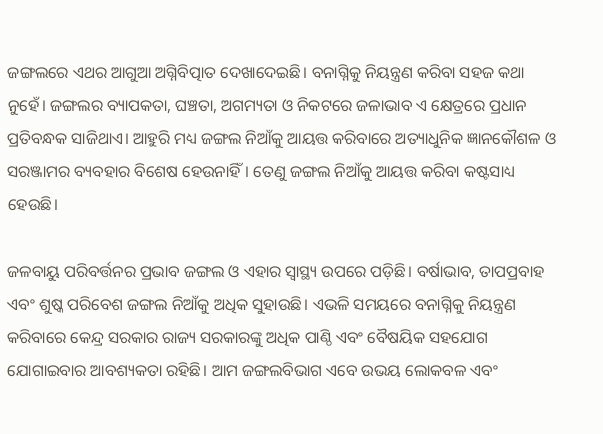ଜଙ୍ଗଲରେ ଏଥର ଆଗୁଆ ଅଗ୍ନିବିତ୍ପାତ ଦେଖାଦେଇଛି। ବନାଗ୍ନିକୁ ନିୟନ୍ତ୍ରଣ କରିବା ସହଜ କଥା ନୁହେଁ। ଜଙ୍ଗଲର ବ୍ୟାପକତା, ଘଞ୍ଚତା, ଅଗମ୍ୟତା ଓ ନିକଟରେ ଜଳାଭାବ ଏ କ୍ଷେତ୍ରରେ ପ୍ରଧାନ ପ୍ରତିବନ୍ଧକ ସାଜିଥାଏ। ଆହୁରି ମଧ୍ୟ ଜଙ୍ଗଲ ନିଆଁକୁ ଆୟତ୍ତ କରିବାରେ ଅତ୍ୟାଧୁନିକ ଜ୍ଞାନକୌଶଳ ଓ ସରଞ୍ଜାମର ବ୍ୟବହାର ବିଶେଷ ହେଉନାହିଁ। ତେଣୁ ଜଙ୍ଗଲ ନିଆଁକୁ ଆୟତ୍ତ କରିବା କଷ୍ଟସାଧ୍ୟ ହେଉଛି।

ଜଳବାୟୁ ପରିବର୍ତ୍ତନର ପ୍ରଭାବ ଜଙ୍ଗଲ ଓ ଏହାର ସ୍ୱାସ୍ଥ୍ୟ ଉପରେ ପଡ଼ିଛି। ବର୍ଷାଭାବ, ତାପପ୍ରବାହ ଏବଂ ଶୁଷ୍କ ପରିବେଶ ଜଙ୍ଗଲ ନିଆଁକୁ ଅଧିକ ସୁହାଉଛି। ଏଭଳି ସମୟରେ ବନାଗ୍ନିକୁ ନିୟନ୍ତ୍ରଣ କରିବାରେ କେନ୍ଦ୍ର ସରକାର ରାଜ୍ୟ ସରକାରଙ୍କୁ ଅଧିକ ପାଣ୍ଠି ଏବଂ ବୈଷୟିକ ସହଯୋଗ ଯୋଗାଇବାର ଆବଶ୍ୟକତା ରହିଛି। ଆମ ଜଙ୍ଗଲବିଭାଗ ଏବେ ଉଭୟ ଲୋକବଳ ଏବଂ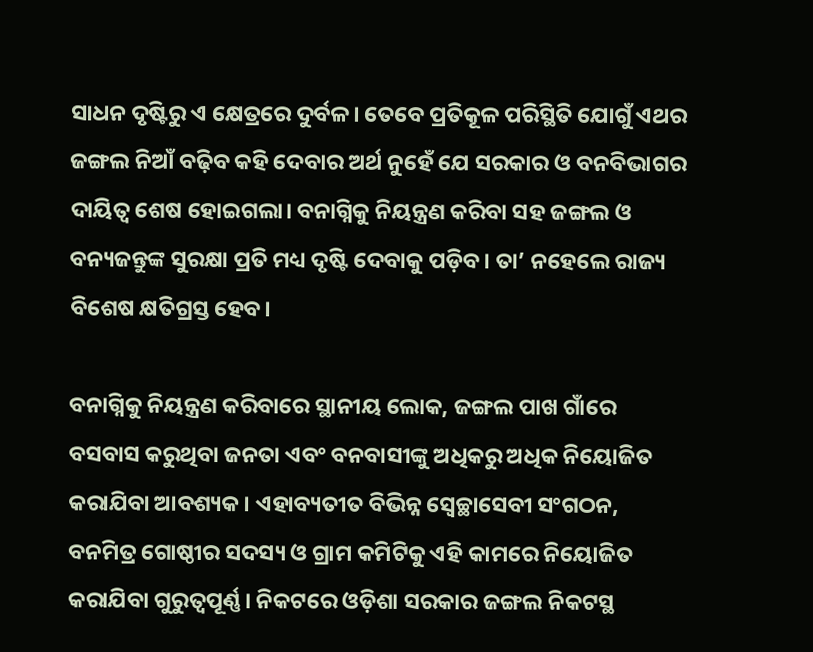ସାଧନ ଦୃଷ୍ଟିରୁ ଏ କ୍ଷେତ୍ରରେ ଦୁର୍ବଳ। ତେବେ ପ୍ରତିକୂଳ ପରିସ୍ଥିତି ଯୋଗୁଁ ଏଥର ଜଙ୍ଗଲ ନିଆଁ ବଢ଼ିବ କହି ଦେବାର ଅର୍ଥ ନୁହେଁ ଯେ ସରକାର ଓ ବନବିଭାଗର ଦାୟିତ୍ୱ ଶେଷ ହୋଇଗଲା। ବନାଗ୍ନିକୁ ନିୟନ୍ତ୍ରଣ କରିବା ସହ ଜଙ୍ଗଲ ଓ ବନ୍ୟଜନ୍ତୁଙ୍କ ସୁରକ୍ଷା ପ୍ରତି ମଧ୍ୟ ଦୃଷ୍ଟି ଦେବାକୁ ପଡ଼ିବ। ତା’ ନହେଲେ ରାଜ୍ୟ ବିଶେଷ କ୍ଷତିଗ୍ରସ୍ତ ହେବ।

ବନାଗ୍ନିକୁ ନିୟନ୍ତ୍ରଣ କରିବାରେ ସ୍ଥାନୀୟ ଲୋକ, ଜଙ୍ଗଲ ପାଖ ଗାଁରେ ବସବାସ କରୁଥିବା ଜନତା ଏବଂ ବନବାସୀଙ୍କୁ ଅଧିକରୁ ଅଧିକ ନିୟୋଜିତ କରାଯିବା ଆବଶ୍ୟକ। ଏହାବ୍ୟତୀତ ବିଭିନ୍ନ ସ୍ୱେଚ୍ଛାସେବୀ ସଂଗଠନ, ବନମିତ୍ର ଗୋଷ୍ଠୀର ସଦସ୍ୟ ଓ ଗ୍ରାମ କମିଟିକୁ ଏହି କାମରେ ନିୟୋଜିତ କରାଯିବା ଗୁରୁତ୍ୱପୂର୍ଣ୍ଣ। ନିକଟରେ ଓଡ଼ିଶା ସରକାର ଜଙ୍ଗଲ ନିକଟସ୍ଥ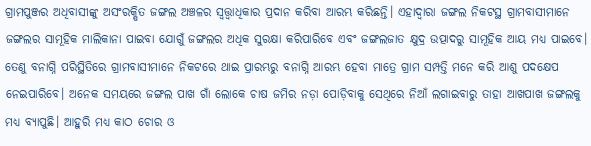ଗ୍ରାମପୁଞ୍ଜର ଅଧିବାସୀଙ୍କୁ ଅସଂରକ୍ଷିତ ଜଙ୍ଗଲ ଅଞ୍ଚଳର ସ୍ୱତ୍ତ୍ୱାଧିକାର ପ୍ରଦାନ କରିବା ଆରମ୍ଭ କରିଛନ୍ତି। ଏହାଦ୍ୱାରା ଜଙ୍ଗଲ ନିକଟସ୍ଥ ଗ୍ରାମବାସୀମାନେ ଜଙ୍ଗଲର ସାମୂହିକ ମାଲିକାନା ପାଇବା ଯୋଗୁଁ ଜଙ୍ଗଲର ଅଧିକ ସୁରକ୍ଷା କରିପାରିବେ ଏବଂ ଜଙ୍ଗଲଜାତ କ୍ଷୁଦ୍ର ଉତ୍ପାଦରୁ ସାମୂହିକ ଆୟ ମଧ୍ୟ ପାଇବେ। ତେଣୁ ବନାଗ୍ନି ପରିସ୍ଥିତିରେ ଗ୍ରାମବାସୀମାନେ ନିକଟରେ ଥାଇ ପ୍ରାରମ୍ଭରୁ ବନାଗ୍ନି ଆରମ୍ଭ ହେବା ମାତ୍ରେ ଗ୍ରାମ ସମ୍ପତ୍ତି ମନେ କରି ଆଶୁ ପଦକ୍ଷେପ ନେଇପାରିବେ। ଅନେକ ସମୟରେ ଜଙ୍ଗଲ ପାଖ ଗାଁ ଲୋକେ ଚାଷ ଜମିର ନଡ଼ା ପୋଡ଼ିବାକୁ ସେଥିରେ ନିଆଁ ଲଗାଇବାରୁ ତାହା ଆଖପାଖ ଜଙ୍ଗଲକୁ ମଧ୍ୟ ବ୍ୟାପୁଛି। ଆହୁରି ମଧ୍ୟ କାଠ ଚୋର ଓ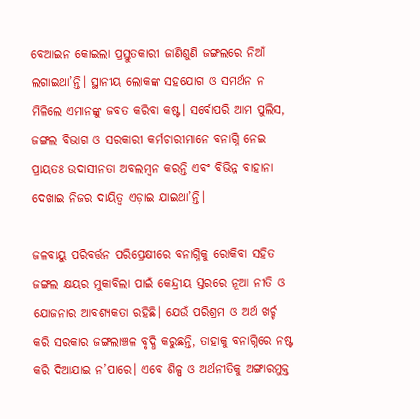ବେଆଇନ କୋଇଲା ପ୍ରସ୍ତୁତକାରୀ ଜାଣିଶୁଣି ଜଙ୍ଗଲରେ ନିଆଁ ଲଗାଇଥା’ନ୍ତି। ସ୍ଥାନୀୟ ଲୋକଙ୍କ ସହଯୋଗ ଓ ସମର୍ଥନ ନ ମିଳିଲେ ଏମାନଙ୍କୁ ଜବତ କରିବା କଷ୍ଟ। ସର୍ବୋପରି ଆମ ପୁଲିସ, ଜଙ୍ଗଲ ବିଭାଗ ଓ ସରକାରୀ କର୍ମଚାରୀମାନେ ବନାଗ୍ନି ନେଇ ପ୍ରାୟତଃ ଉଦାସୀନତା ଅବଲମ୍ବନ କରନ୍ତି ଏବଂ ବିଭିନ୍ନ ବାହାନା ଦେଖାଇ ନିଜର ଦାୟିତ୍ୱ ଏଡ଼ାଇ ଯାଇଥା’ନ୍ତି।

ଜଳବାୟୁ ପରିବର୍ତ୍ତନ ପରିପ୍ରେକ୍ଷୀରେ ବନାଗ୍ନିକୁ ରୋକିବା ସହିତ ଜଙ୍ଗଲ କ୍ଷୟର ମୁକାବିଲା ପାଇଁ କେନ୍ଦ୍ରୀୟ ସ୍ତରରେ ନୂଆ ନୀତି ଓ ଯୋଜନାର ଆବଶ୍ୟକତା ରହିଛି। ଯେଉଁ ପରିଶ୍ରମ ଓ ଅର୍ଥ ଖର୍ଚ୍ଚ କରି ସରକାର ଜଙ୍ଗଲାଞ୍ଚଳ ବୃଦ୍ଧି କରୁଛନ୍ତି, ତାହାକୁ ବନାଗ୍ନିରେ ନଷ୍ଟ କରି ଦିଆଯାଇ ନ’ପାରେ। ଏବେ ଶିଳ୍ପ ଓ ଅର୍ଥନୀତିକୁ ଅଙ୍ଗାରମୁକ୍ତ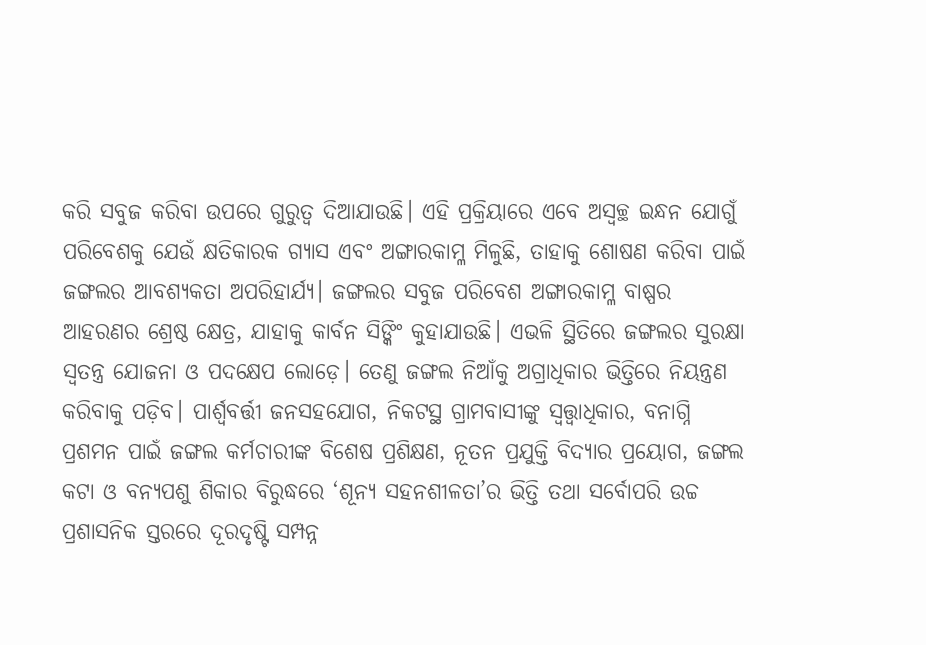କରି ସବୁଜ କରିବା ଉପରେ ଗୁରୁତ୍ୱ ଦିଆଯାଉଛି। ଏହି ପ୍ରକ୍ରିୟାରେ ଏବେ ଅସ୍ୱଚ୍ଛ ଇନ୍ଧନ ଯୋଗୁଁ ପରିବେଶକୁ ଯେଉଁ କ୍ଷତିକାରକ ଗ୍ୟାସ ଏବଂ ଅଙ୍ଗାରକାମ୍ଳ ମିଳୁଛି, ତାହାକୁ ଶୋଷଣ କରିବା ପାଇଁ ଜଙ୍ଗଲର ଆବଶ୍ୟକତା ଅପରିହାର୍ଯ୍ୟ। ଜଙ୍ଗଲର ସବୁଜ ପରିବେଶ ଅଙ୍ଗାରକାମ୍ଳ ବାଷ୍ପର ଆହରଣର ଶ୍ରେଷ୍ଠ କ୍ଷେତ୍ର, ଯାହାକୁ କାର୍ବନ ସିଙ୍କିଂ କୁହାଯାଉଛି। ଏଭଳି ସ୍ଥିତିରେ ଜଙ୍ଗଲର ସୁରକ୍ଷା ସ୍ୱତନ୍ତ୍ର ଯୋଜନା ଓ ପଦକ୍ଷେପ ଲୋଡ଼େ। ତେଣୁ ଜଙ୍ଗଲ ନିଆଁକୁ ଅଗ୍ରାଧିକାର ଭିତ୍ତିରେ ନିୟନ୍ତ୍ରଣ କରିବାକୁ ପଡ଼ିବ। ପାର୍ଶ୍ବବର୍ତ୍ତୀ ଜନସହଯୋଗ, ନିକଟସ୍ଥ ଗ୍ରାମବାସୀଙ୍କୁ ସ୍ୱତ୍ତ୍ୱାଧିକାର, ବନାଗ୍ନି ପ୍ରଶମନ ପାଇଁ ଜଙ୍ଗଲ କର୍ମଚାରୀଙ୍କ ବିଶେଷ ପ୍ରଶିକ୍ଷଣ, ନୂତନ ପ୍ରଯୁକ୍ତି ବିଦ୍ୟାର ପ୍ରୟୋଗ, ଜଙ୍ଗଲ କଟା ଓ ବନ୍ୟପଶୁ ଶିକାର ବିରୁଦ୍ଧରେ ‘ଶୂନ୍ୟ ସହନଶୀଳତା’ର ଭିତ୍ତି ତଥା ସର୍ବୋପରି ଉଚ୍ଚ ପ୍ରଶାସନିକ ସ୍ତରରେ ଦୂରଦୃଷ୍ଟି ସମ୍ପନ୍ନ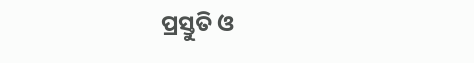ପ୍ରସ୍ତୁତି ଓ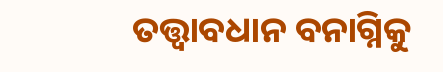ତତ୍ତ୍ୱାବଧାନ ବନାଗ୍ନିକୁ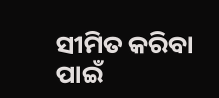ସୀମିତ କରିବା ପାଇଁ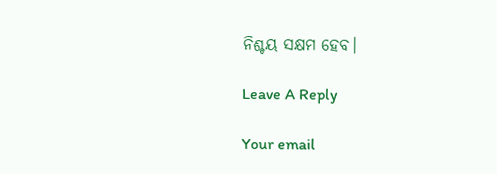ନିଶ୍ଚୟ ସକ୍ଷମ ହେବ।

Leave A Reply

Your email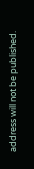address will not be published.